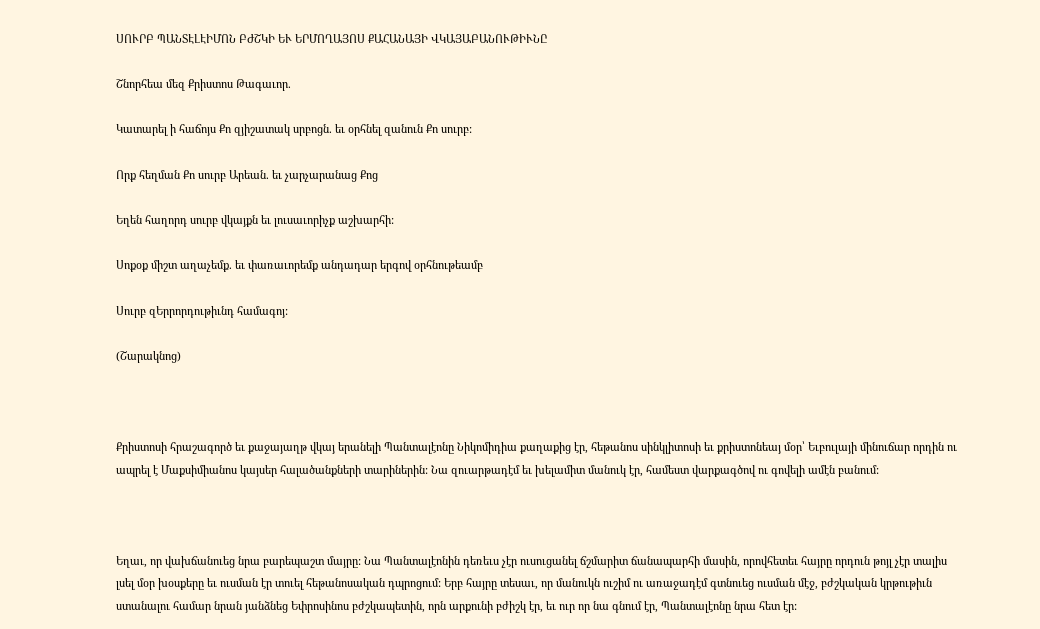ՍՈՒՐԲ ՊԱՆՏԷԼԷԻՄՈՆ ԲԺՇԿԻ ԵՒ ԵՐՄՈՂԱՅՈՍ ՔԱՀԱՆԱՅԻ ՎԿԱՅԱԲԱՆՈՒԹԻՒՆԸ

Շնորհեա մեզ Քրիստոս Թագաւոր.

Կատարել ի հաճոյս Քո զյիշատակ սրբոցն. եւ օրհնել զանուն Քո սուրբ:

Որք հեղման Քո սուրբ Արեան. եւ չարչարանաց Քոց

Եղեն հաղորդ սուրբ վկայքն եւ լուսաւորիչք աշխարհի:

Սոքօք միշտ աղաչեմք. եւ փառաւորեմք անդադար երգով օրհնութեամբ

Սուրբ զԵրրորդութիւնդ համագոյ:

(Շարակնոց)



Քրիստոսի հրաշագործ եւ քաջայաղթ վկայ երանելի Պանտալէոնը Նիկոմիդիա քաղաքից էր, հեթանոս սինկլիտոսի եւ քրիստոնեայ մօր՝ Եւբուլայի մինուճար որդին ու ապրել է Մաքսիմիանոս կայսեր հալածանքների տարիներին: Նա զուարթադէմ եւ խելամիտ մանուկ էր, համեստ վարքագծով ու գովելի ամէն բանում:



Եղաւ, որ վախճանուեց նրա բարեպաշտ մայրը: Նա Պանտալէոնին դեռեւս չէր ուսուցանել ճշմարիտ ճանապարհի մասին, որովհետեւ հայրը որդուն թոյլ չէր տալիս լսել մօր խօսքերը եւ ուսման էր տուել հեթանոսական դպրոցում: Երբ հայրը տեսաւ, որ մանուկն ուշիմ ու առաջադէմ գտնուեց ուսման մէջ, բժշկական կրթութիւն ստանալու համար նրան յանձնեց Եփրոսինոս բժշկապետին, որն արքունի բժիշկ էր, եւ ուր որ նա գնում էր, Պանտալէոնը նրա հետ էր: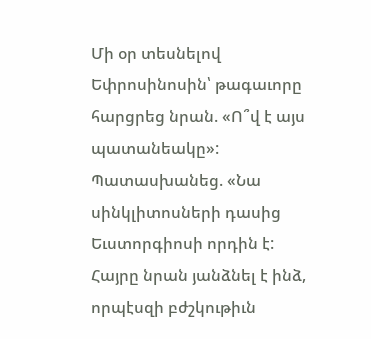Մի օր տեսնելով Եփրոսինոսին՝ թագաւորը հարցրեց նրան. «Ո՞վ է այս պատանեակը»: Պատասխանեց. «Նա սինկլիտոսների դասից Եւստորգիոսի որդին է: Հայրը նրան յանձնել է ինձ, որպէսզի բժշկութիւն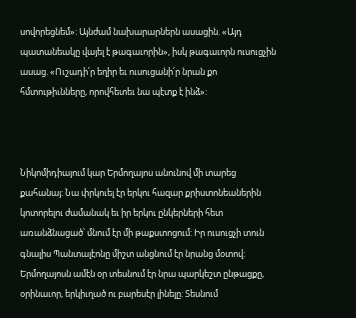սովորեցնեմ»: Այնժամ նախարարներն ասացին. «Այդ պատանեակը վայել է թագաւորին», իսկ թագաւորն ուսուցչին ասաց. «Ուշադի՛ր եղիր եւ ուսուցանի՛ր նրան քո հմտութիւնները, որովհետեւ նա պէտք է ինձ»:



Նիկոմիդիայում կար Երմողայոս անունով մի տարեց քահանայ: Նա փրկուել էր երկու հազար քրիստոնեաներին կոտորելու ժամանակ եւ իր երկու ընկերների հետ առանձնացած՝ մնում էր մի թաքստոցում: Իր ուսուցչի տուն գնալիս Պանտալէոնը միշտ անցնում էր նրանց մօտով: Երմողայոսն ամէն օր տեսնում էր նրա պարկեշտ ընթացքը, օրինաւոր, երկիւղած ու բարեսէր լինելը: Տեսնում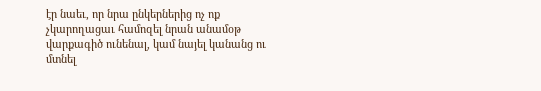էր նաեւ, որ նրա ընկերներից ոչ ոք չկարողացաւ համոզել նրան անամօթ վարքագիծ ունենալ, կամ նայել կանանց ու մտնել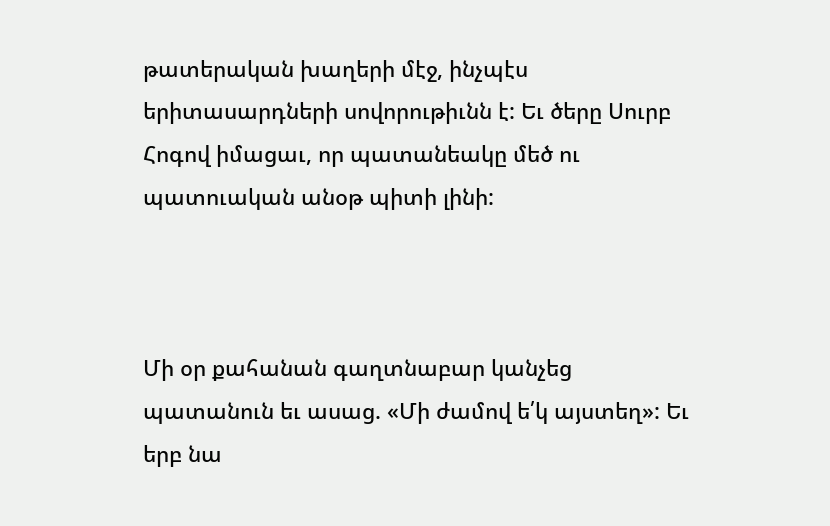թատերական խաղերի մէջ, ինչպէս երիտասարդների սովորութիւնն է: Եւ ծերը Սուրբ Հոգով իմացաւ, որ պատանեակը մեծ ու պատուական անօթ պիտի լինի:



Մի օր քահանան գաղտնաբար կանչեց պատանուն եւ ասաց. «Մի ժամով ե՛կ այստեղ»: Եւ երբ նա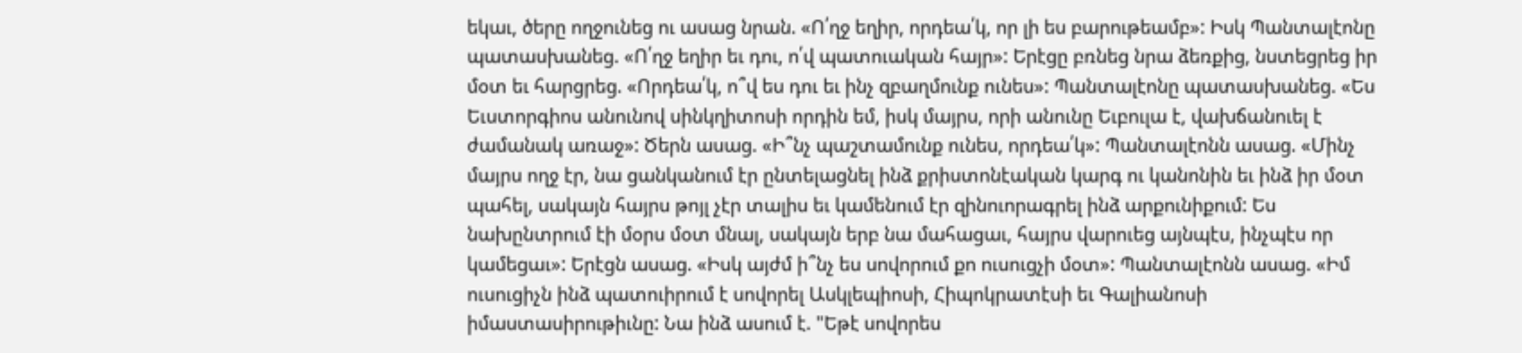եկաւ, ծերը ողջունեց ու ասաց նրան. «Ո՛ղջ եղիր, որդեա՛կ, որ լի ես բարութեամբ»: Իսկ Պանտալէոնը պատասխանեց. «Ո՛ղջ եղիր եւ դու, ո՛վ պատուական հայր»: Երէցը բռնեց նրա ձեռքից, նստեցրեց իր մօտ եւ հարցրեց. «Որդեա՛կ, ո՞վ ես դու եւ ինչ զբաղմունք ունես»: Պանտալէոնը պատասխանեց. «Ես Եւստորգիոս անունով սինկղիտոսի որդին եմ, իսկ մայրս, որի անունը Եւբուլա է, վախճանուել է ժամանակ առաջ»: Ծերն ասաց. «Ի՞նչ պաշտամունք ունես, որդեա՛կ»: Պանտալէոնն ասաց. «Մինչ մայրս ողջ էր, նա ցանկանում էր ընտելացնել ինձ քրիստոնէական կարգ ու կանոնին եւ ինձ իր մօտ պահել, սակայն հայրս թոյլ չէր տալիս եւ կամենում էր զինուորագրել ինձ արքունիքում: Ես նախընտրում էի մօրս մօտ մնալ, սակայն երբ նա մահացաւ, հայրս վարուեց այնպէս, ինչպէս որ կամեցաւ»: Երէցն ասաց. «Իսկ այժմ ի՞նչ ես սովորում քո ուսուցչի մօտ»: Պանտալէոնն ասաց. «Իմ ուսուցիչն ինձ պատուիրում է սովորել Ասկլեպիոսի, Հիպոկրատէսի եւ Գալիանոսի իմաստասիրութիւնը: Նա ինձ ասում է. "Եթէ սովորես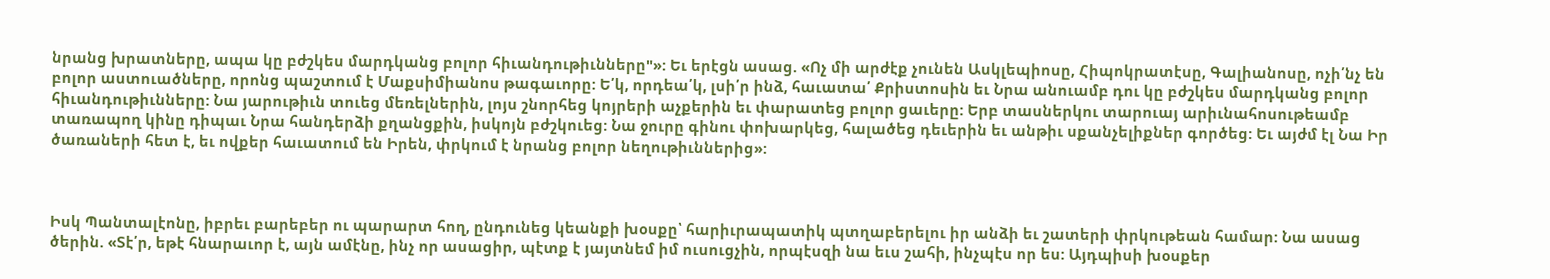նրանց խրատները, ապա կը բժշկես մարդկանց բոլոր հիւանդութիւնները"»: Եւ երէցն ասաց. «Ոչ մի արժէք չունեն Ասկլեպիոսը, Հիպոկրատէսը, Գալիանոսը, ոչի՛նչ են բոլոր աստուածները, որոնց պաշտում է Մաքսիմիանոս թագաւորը: Ե՛կ, որդեա՛կ, լսի՛ր ինձ, հաւատա՛ Քրիստոսին եւ Նրա անուամբ դու կը բժշկես մարդկանց բոլոր հիւանդութիւնները: Նա յարութիւն տուեց մեռելներին, լոյս շնորհեց կոյրերի աչքերին եւ փարատեց բոլոր ցաւերը: Երբ տասներկու տարուայ արիւնահոսութեամբ տառապող կինը դիպաւ Նրա հանդերձի քղանցքին, իսկոյն բժշկուեց: Նա ջուրը գինու փոխարկեց, հալածեց դեւերին եւ անթիւ սքանչելիքներ գործեց: Եւ այժմ էլ Նա Իր ծառաների հետ է, եւ ովքեր հաւատում են Իրեն, փրկում է նրանց բոլոր նեղութիւններից»:



Իսկ Պանտալէոնը, իբրեւ բարեբեր ու պարարտ հող, ընդունեց կեանքի խօսքը՝ հարիւրապատիկ պտղաբերելու իր անձի եւ շատերի փրկութեան համար: Նա ասաց ծերին. «Տէ՛ր, եթէ հնարաւոր է, այն ամէնը, ինչ որ ասացիր, պէտք է յայտնեմ իմ ուսուցչին, որպէսզի նա եւս շահի, ինչպէս որ ես: Այդպիսի խօսքեր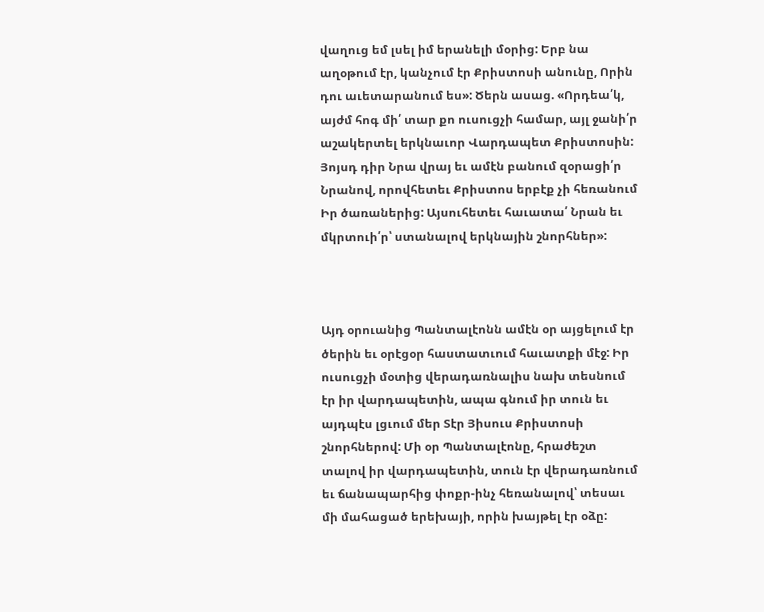վաղուց եմ լսել իմ երանելի մօրից: Երբ նա աղօթում էր, կանչում էր Քրիստոսի անունը, Որին դու աւետարանում ես»: Ծերն ասաց. «Որդեա՛կ, այժմ հոգ մի՛ տար քո ուսուցչի համար, այլ ջանի՛ր աշակերտել երկնաւոր Վարդապետ Քրիստոսին: Յոյսդ դիր Նրա վրայ եւ ամէն բանում զօրացի՛ր Նրանով, որովհետեւ Քրիստոս երբէք չի հեռանում Իր ծառաներից: Այսուհետեւ հաւատա՛ Նրան եւ մկրտուի՛ր՝ ստանալով երկնային շնորհներ»:



Այդ օրուանից Պանտալէոնն ամէն օր այցելում էր ծերին եւ օրէցօր հաստատւում հաւատքի մէջ: Իր ուսուցչի մօտից վերադառնալիս նախ տեսնում էր իր վարդապետին, ապա գնում իր տուն եւ այդպէս լցւում մեր Տէր Յիսուս Քրիստոսի շնորհներով: Մի օր Պանտալէոնը, հրաժեշտ տալով իր վարդապետին, տուն էր վերադառնում եւ ճանապարհից փոքր-ինչ հեռանալով՝ տեսաւ մի մահացած երեխայի, որին խայթել էր օձը: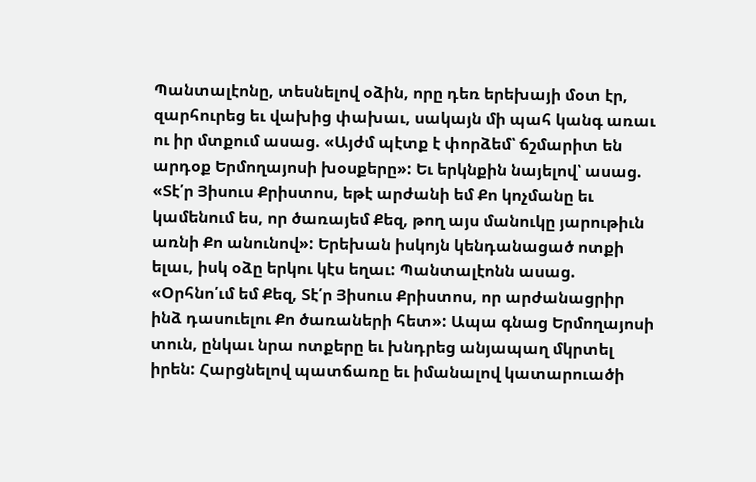Պանտալէոնը, տեսնելով օձին, որը դեռ երեխայի մօտ էր, զարհուրեց եւ վախից փախաւ, սակայն մի պահ կանգ առաւ ու իր մտքում ասաց. «Այժմ պէտք է փորձեմ՝ ճշմարիտ են արդօք Երմողայոսի խօսքերը»: Եւ երկնքին նայելով՝ ասաց. «Տէ՛ր Յիսուս Քրիստոս, եթէ արժանի եմ Քո կոչմանը եւ կամենում ես, որ ծառայեմ Քեզ, թող այս մանուկը յարութիւն առնի Քո անունով»: Երեխան իսկոյն կենդանացած ոտքի ելաւ, իսկ օձը երկու կէս եղաւ: Պանտալէոնն ասաց. «Օրհնո՛ւմ եմ Քեզ, Տէ՛ր Յիսուս Քրիստոս, որ արժանացրիր ինձ դասուելու Քո ծառաների հետ»: Ապա գնաց Երմողայոսի տուն, ընկաւ նրա ոտքերը եւ խնդրեց անյապաղ մկրտել իրեն: Հարցնելով պատճառը եւ իմանալով կատարուածի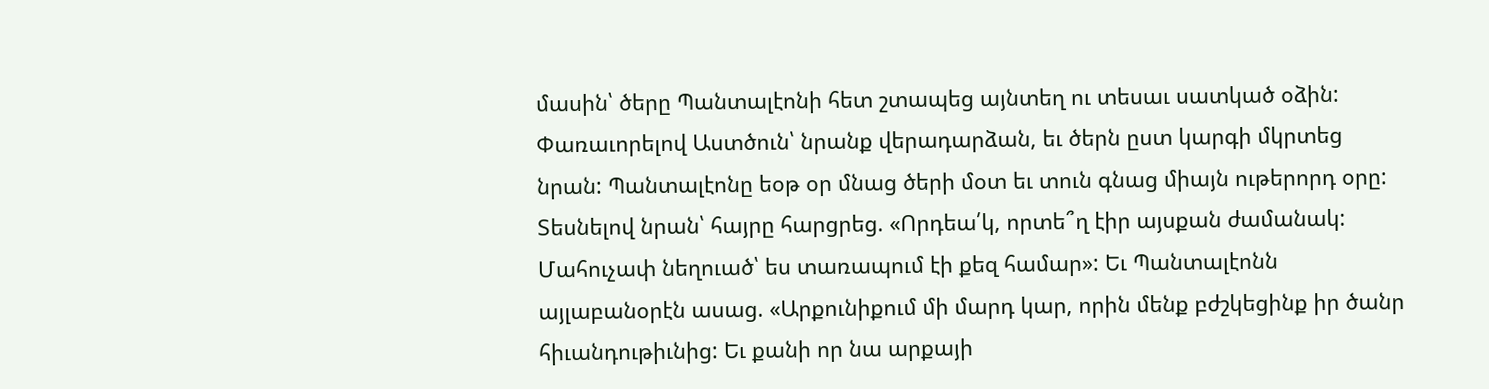մասին՝ ծերը Պանտալէոնի հետ շտապեց այնտեղ ու տեսաւ սատկած օձին: Փառաւորելով Աստծուն՝ նրանք վերադարձան, եւ ծերն ըստ կարգի մկրտեց նրան: Պանտալէոնը եօթ օր մնաց ծերի մօտ եւ տուն գնաց միայն ութերորդ օրը: Տեսնելով նրան՝ հայրը հարցրեց. «Որդեա՛կ, որտե՞ղ էիր այսքան ժամանակ: Մահուչափ նեղուած՝ ես տառապում էի քեզ համար»: Եւ Պանտալէոնն այլաբանօրէն ասաց. «Արքունիքում մի մարդ կար, որին մենք բժշկեցինք իր ծանր հիւանդութիւնից: Եւ քանի որ նա արքայի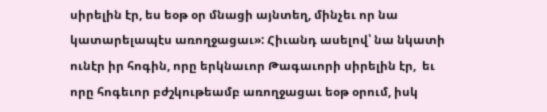սիրելին էր, ես եօթ օր մնացի այնտեղ, մինչեւ որ նա կատարելապէս առողջացաւ»: Հիւանդ ասելով՝ նա նկատի ունէր իր հոգին, որը երկնաւոր Թագաւորի սիրելին էր,  եւ որը հոգեւոր բժշկութեամբ առողջացաւ եօթ օրում, իսկ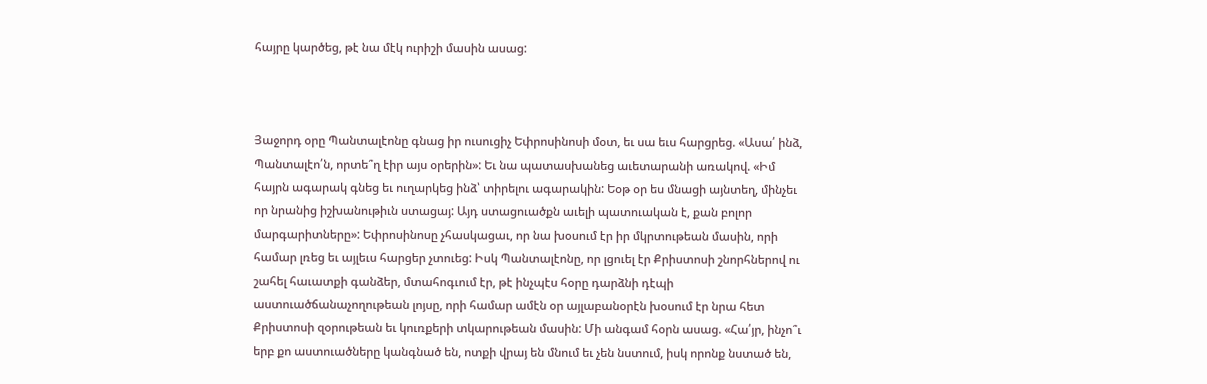հայրը կարծեց, թէ նա մէկ ուրիշի մասին ասաց:



Յաջորդ օրը Պանտալէոնը գնաց իր ուսուցիչ Եփրոսինոսի մօտ, եւ սա եւս հարցրեց. «Ասա՛ ինձ, Պանտալէո՛ն, որտե՞ղ էիր այս օրերին»: Եւ նա պատասխանեց աւետարանի առակով. «Իմ հայրն ագարակ գնեց եւ ուղարկեց ինձ՝ տիրելու ագարակին: Եօթ օր ես մնացի այնտեղ, մինչեւ որ նրանից իշխանութիւն ստացայ: Այդ ստացուածքն աւելի պատուական է, քան բոլոր մարգարիտները»: Եփրոսինոսը չհասկացաւ, որ նա խօսում էր իր մկրտութեան մասին, որի համար լռեց եւ այլեւս հարցեր չտուեց: Իսկ Պանտալէոնը, որ լցուել էր Քրիստոսի շնորհներով ու շահել հաւատքի գանձեր, մտահոգւում էր, թէ ինչպէս հօրը դարձնի դէպի աստուածճանաչողութեան լոյսը, որի համար ամէն օր այլաբանօրէն խօսում էր նրա հետ Քրիստոսի զօրութեան եւ կուռքերի տկարութեան մասին: Մի անգամ հօրն ասաց. «Հա՛յր, ինչո՞ւ երբ քո աստուածները կանգնած են, ոտքի վրայ են մնում եւ չեն նստում, իսկ որոնք նստած են,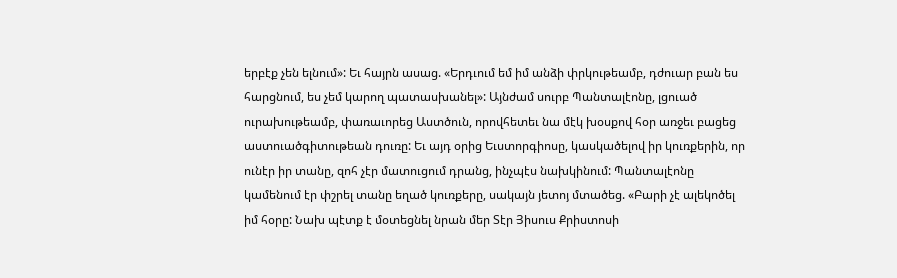երբէք չեն ելնում»: Եւ հայրն ասաց. «Երդւում եմ իմ անձի փրկութեամբ, դժուար բան ես հարցնում, ես չեմ կարող պատասխանել»: Այնժամ սուրբ Պանտալէոնը, լցուած ուրախութեամբ, փառաւորեց Աստծուն, որովհետեւ նա մէկ խօսքով հօր առջեւ բացեց աստուածգիտութեան դուռը: Եւ այդ օրից Եւստորգիոսը, կասկածելով իր կուռքերին, որ ունէր իր տանը, զոհ չէր մատուցում դրանց, ինչպէս նախկինում: Պանտալէոնը կամենում էր փշրել տանը եղած կուռքերը, սակայն յետոյ մտածեց. «Բարի չէ ալեկոծել իմ հօրը: Նախ պէտք է մօտեցնել նրան մեր Տէր Յիսուս Քրիստոսի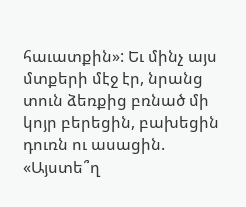հաւատքին»: Եւ մինչ այս մտքերի մէջ էր, նրանց տուն ձեռքից բռնած մի կոյր բերեցին, բախեցին դուռն ու ասացին. «Այստե՞ղ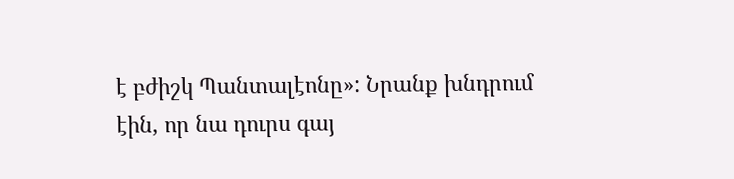է բժիշկ Պանտալէոնը»: Նրանք խնդրում էին, որ նա դուրս գայ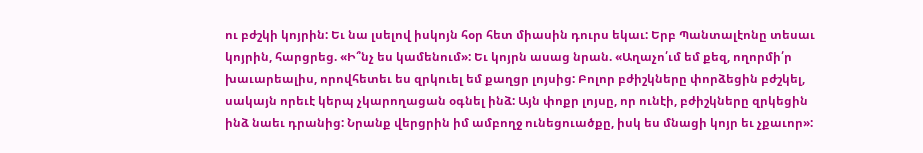ու բժշկի կոյրին: Եւ նա լսելով իսկոյն հօր հետ միասին դուրս եկաւ: Երբ Պանտալէոնը տեսաւ կոյրին, հարցրեց. «Ի՞նչ ես կամենում»: Եւ կոյրն ասաց նրան. «Աղաչո՛ւմ եմ քեզ, ողորմի՛ր խաւարեալիս, որովհետեւ ես զրկուել եմ քաղցր լոյսից: Բոլոր բժիշկները փորձեցին բժշկել, սակայն որեւէ կերպ չկարողացան օգնել ինձ: Այն փոքր լոյսը, որ ունէի, բժիշկները զրկեցին ինձ նաեւ դրանից: Նրանք վերցրին իմ ամբողջ ունեցուածքը, իսկ ես մնացի կոյր եւ չքաւոր»: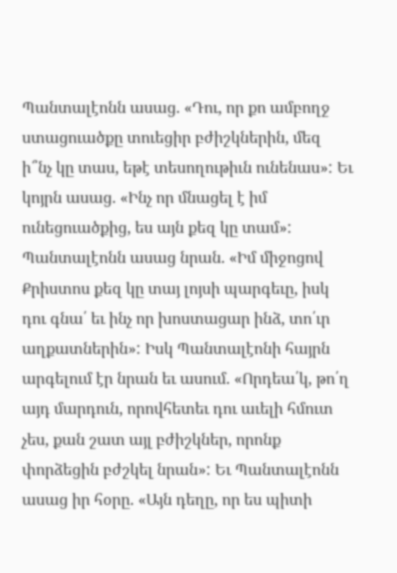Պանտալէոնն ասաց. «Դու, որ քո ամբողջ ստացուածքը տուեցիր բժիշկներին, մեզ ի՞նչ կը տաս, եթէ տեսողութիւն ունենաս»: Եւ կոյրն ասաց. «Ինչ որ մնացել է իմ ունեցուածքից, ես այն քեզ կը տամ»: Պանտալէոնն ասաց նրան. «Իմ միջոցով Քրիստոս քեզ կը տայ լոյսի պարգեւը, իսկ դու գնա՛ եւ ինչ որ խոստացար ինձ, տո՛ւր աղքատներին»: Իսկ Պանտալէոնի հայրն արգելում էր նրան եւ ասում. «Որդեա՛կ, թո՛ղ այդ մարդուն, որովհետեւ դու աւելի հմուտ չես, քան շատ այլ բժիշկներ, որոնք փորձեցին բժշկել նրան»: Եւ Պանտալէոնն ասաց իր հօրը. «Այն դեղը, որ ես պիտի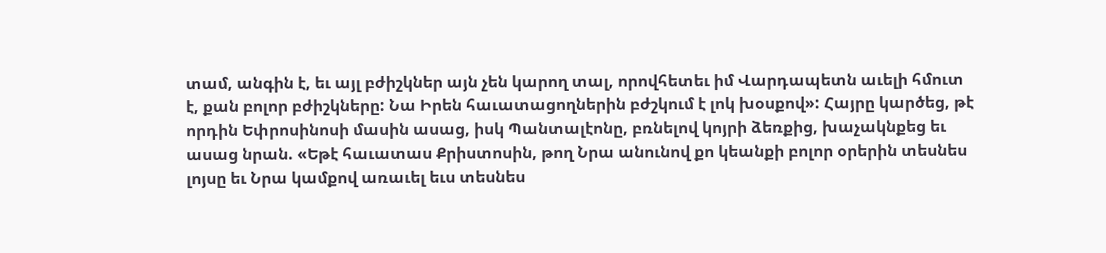տամ, անգին է, եւ այլ բժիշկներ այն չեն կարող տալ, որովհետեւ իմ Վարդապետն աւելի հմուտ է, քան բոլոր բժիշկները: Նա Իրեն հաւատացողներին բժշկում է լոկ խօսքով»: Հայրը կարծեց, թէ որդին Եփրոսինոսի մասին ասաց, իսկ Պանտալէոնը, բռնելով կոյրի ձեռքից, խաչակնքեց եւ ասաց նրան. «Եթէ հաւատաս Քրիստոսին, թող Նրա անունով քո կեանքի բոլոր օրերին տեսնես լոյսը եւ Նրա կամքով առաւել եւս տեսնես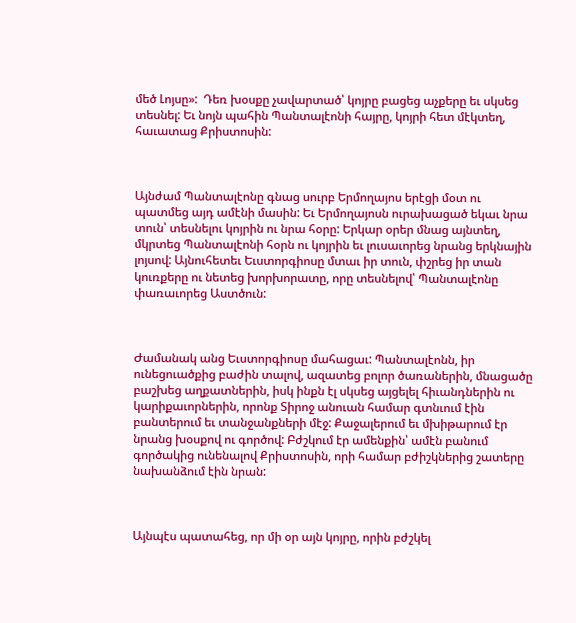մեծ Լոյսը»:  Դեռ խօսքը չավարտած՝ կոյրը բացեց աչքերը եւ սկսեց տեսնել: Եւ նոյն պահին Պանտալէոնի հայրը, կոյրի հետ մէկտեղ, հաւատաց Քրիստոսին:



Այնժամ Պանտալէոնը գնաց սուրբ Երմողայոս երէցի մօտ ու պատմեց այդ ամէնի մասին: Եւ Երմողայոսն ուրախացած եկաւ նրա տուն՝ տեսնելու կոյրին ու նրա հօրը: Երկար օրեր մնաց այնտեղ, մկրտեց Պանտալէոնի հօրն ու կոյրին եւ լուսաւորեց նրանց երկնային լոյսով: Այնուհետեւ Եւստորգիոսը մտաւ իր տուն, փշրեց իր տան կուռքերը ու նետեց խորխորատը, որը տեսնելով՝ Պանտալէոնը փառաւորեց Աստծուն:



Ժամանակ անց Եւստորգիոսը մահացաւ: Պանտալէոնն, իր ունեցուածքից բաժին տալով, ազատեց բոլոր ծառաներին, մնացածը բաշխեց աղքատներին, իսկ ինքն էլ սկսեց այցելել հիւանդներին ու կարիքաւորներին, որոնք Տիրոջ անուան համար գտնւում էին բանտերում եւ տանջանքների մէջ: Քաջալերում եւ մխիթարում էր նրանց խօսքով ու գործով: Բժշկում էր ամենքին՝ ամէն բանում գործակից ունենալով Քրիստոսին, որի համար բժիշկներից շատերը նախանձում էին նրան:



Այնպէս պատահեց, որ մի օր այն կոյրը, որին բժշկել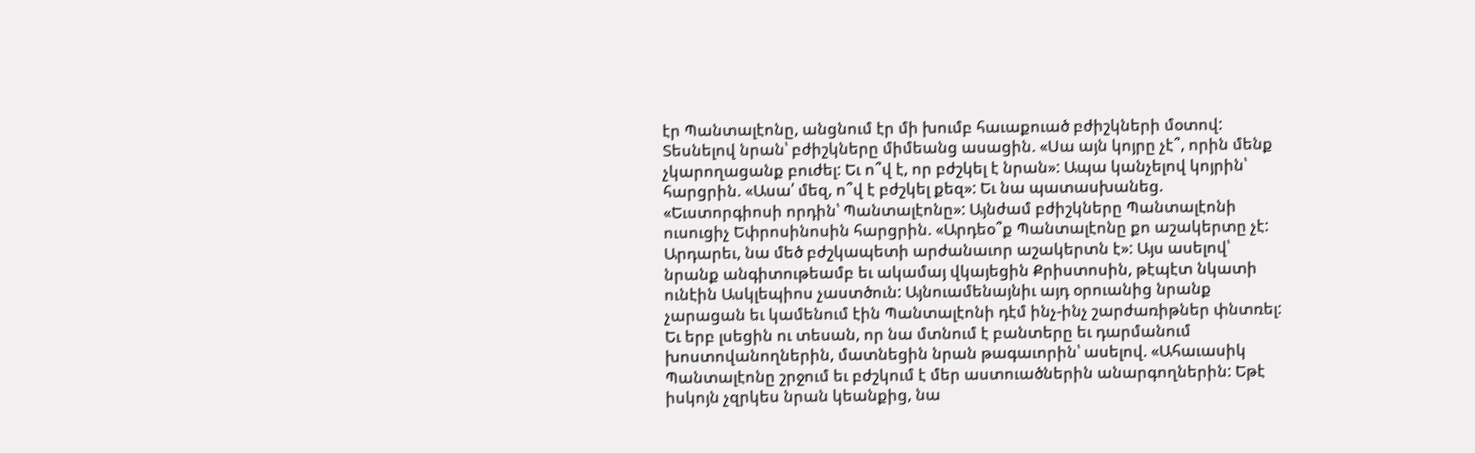էր Պանտալէոնը, անցնում էր մի խումբ հաւաքուած բժիշկների մօտով: Տեսնելով նրան՝ բժիշկները միմեանց ասացին. «Սա այն կոյրը չէ՞, որին մենք չկարողացանք բուժել: Եւ ո՞վ է, որ բժշկել է նրան»: Ապա կանչելով կոյրին՝ հարցրին. «Ասա՛ մեզ, ո՞վ է բժշկել քեզ»: Եւ նա պատասխանեց. «Եւստորգիոսի որդին՝ Պանտալէոնը»: Այնժամ բժիշկները Պանտալէոնի ուսուցիչ Եփրոսինոսին հարցրին. «Արդեօ՞ք Պանտալէոնը քո աշակերտը չէ: Արդարեւ, նա մեծ բժշկապետի արժանաւոր աշակերտն է»: Այս ասելով՝ նրանք անգիտութեամբ եւ ակամայ վկայեցին Քրիստոսին, թէպէտ նկատի ունէին Ասկլեպիոս չաստծուն: Այնուամենայնիւ այդ օրուանից նրանք չարացան եւ կամենում էին Պանտալէոնի դէմ ինչ-ինչ շարժառիթներ փնտռել: Եւ երբ լսեցին ու տեսան, որ նա մտնում է բանտերը եւ դարմանում խոստովանողներին, մատնեցին նրան թագաւորին՝ ասելով. «Ահաւասիկ Պանտալէոնը շրջում եւ բժշկում է մեր աստուածներին անարգողներին: Եթէ իսկոյն չզրկես նրան կեանքից, նա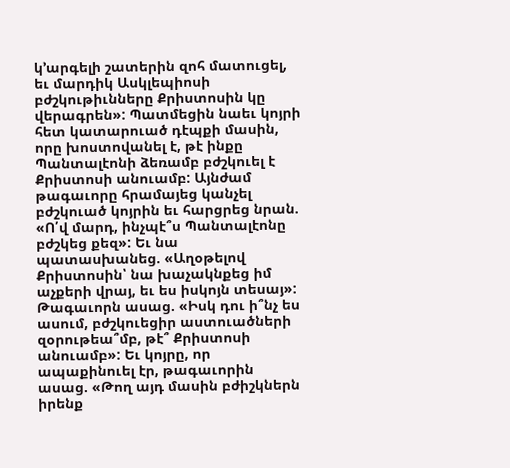կ՚արգելի շատերին զոհ մատուցել, եւ մարդիկ Ասկլեպիոսի բժշկութիւնները Քրիստոսին կը վերագրեն»: Պատմեցին նաեւ կոյրի հետ կատարուած դէպքի մասին, որը խոստովանել է, թէ ինքը Պանտալէոնի ձեռամբ բժշկուել է Քրիստոսի անուամբ: Այնժամ թագաւորը հրամայեց կանչել բժշկուած կոյրին եւ հարցրեց նրան. «Ո՛վ մարդ, ինչպէ՞ս Պանտալէոնը բժշկեց քեզ»: Եւ նա պատասխանեց. «Աղօթելով Քրիստոսին՝ նա խաչակնքեց իմ աչքերի վրայ, եւ ես իսկոյն տեսայ»: Թագաւորն ասաց. «Իսկ դու ի՞նչ ես ասում, բժշկուեցիր աստուածների զօրութեա՞մբ, թէ՞ Քրիստոսի անուամբ»: Եւ կոյրը, որ ապաքինուել էր, թագաւորին ասաց. «Թող այդ մասին բժիշկներն իրենք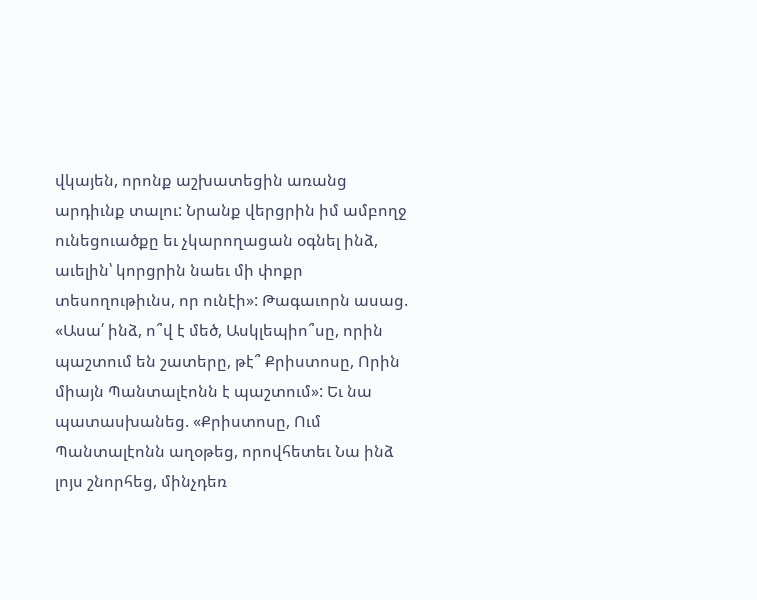վկայեն, որոնք աշխատեցին առանց արդիւնք տալու: Նրանք վերցրին իմ ամբողջ ունեցուածքը եւ չկարողացան օգնել ինձ, աւելին՝ կորցրին նաեւ մի փոքր տեսողութիւնս, որ ունէի»: Թագաւորն ասաց. «Ասա՛ ինձ, ո՞վ է մեծ, Ասկլեպիո՞սը, որին պաշտում են շատերը, թէ՞ Քրիստոսը, Որին միայն Պանտալէոնն է պաշտում»: Եւ նա պատասխանեց. «Քրիստոսը, Ում Պանտալէոնն աղօթեց, որովհետեւ Նա ինձ լոյս շնորհեց, մինչդեռ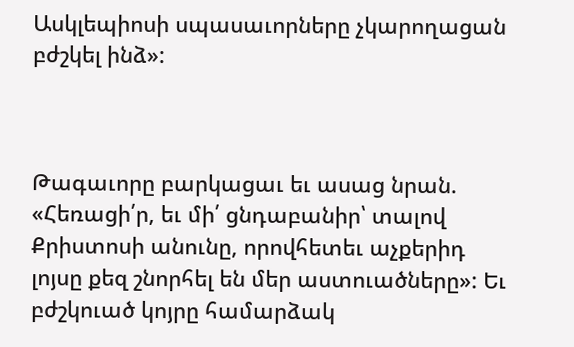Ասկլեպիոսի սպասաւորները չկարողացան բժշկել ինձ»:



Թագաւորը բարկացաւ եւ ասաց նրան. «Հեռացի՛ր, եւ մի՛ ցնդաբանիր՝ տալով Քրիստոսի անունը, որովհետեւ աչքերիդ լոյսը քեզ շնորհել են մեր աստուածները»: Եւ բժշկուած կոյրը համարձակ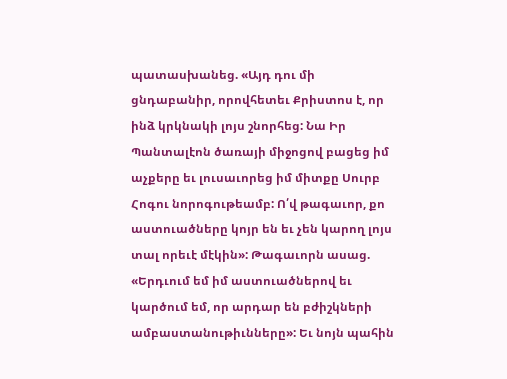պատասխանեց. «Այդ դու մի ցնդաբանիր, որովհետեւ Քրիստոս է, որ ինձ կրկնակի լոյս շնորհեց: Նա Իր Պանտալէոն ծառայի միջոցով բացեց իմ աչքերը եւ լուսաւորեց իմ միտքը Սուրբ Հոգու նորոգութեամբ: Ո՛վ թագաւոր, քո աստուածները կոյր են եւ չեն կարող լոյս տալ որեւէ մէկին»: Թագաւորն ասաց. «Երդւում եմ իմ աստուածներով եւ կարծում եմ, որ արդար են բժիշկների ամբաստանութիւնները»: Եւ նոյն պահին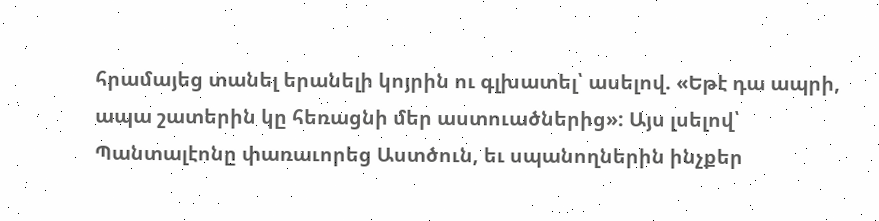հրամայեց տանել երանելի կոյրին ու գլխատել՝ ասելով. «Եթէ դա ապրի, ապա շատերին կը հեռացնի մեր աստուածներից»: Այս լսելով՝ Պանտալէոնը փառաւորեց Աստծուն, եւ սպանողներին ինչքեր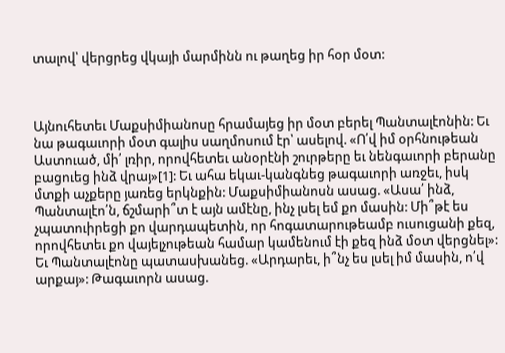տալով՝ վերցրեց վկայի մարմինն ու թաղեց իր հօր մօտ:



Այնուհետեւ Մաքսիմիանոսը հրամայեց իր մօտ բերել Պանտալէոնին: Եւ նա թագաւորի մօտ գալիս սաղմոսում էր՝ ասելով. «Ո՛վ իմ օրհնութեան Աստուած, մի՛ լռիր, որովհետեւ անօրէնի շուրթերը եւ նենգաւորի բերանը բացուեց ինձ վրայ»[1]: Եւ ահա եկաւ-կանգնեց թագաւորի առջեւ, իսկ մտքի աչքերը յառեց երկնքին: Մաքսիմիանոսն ասաց. «Ասա՛ ինձ, Պանտալէո՛ն, ճշմարի՞տ է այն ամէնը, ինչ լսել եմ քո մասին: Մի՞թէ ես չպատուիրեցի քո վարդապետին, որ հոգատարութեամբ ուսուցանի քեզ, որովհետեւ քո վայելչութեան համար կամենում էի քեզ ինձ մօտ վերցնել»: Եւ Պանտալէոնը պատասխանեց. «Արդարեւ, ի՞նչ ես լսել իմ մասին, ո՛վ արքայ»: Թագաւորն ասաց.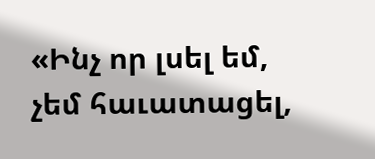«Ինչ որ լսել եմ, չեմ հաւատացել,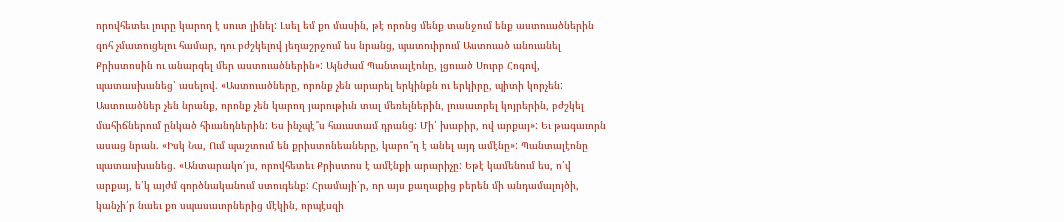որովհետեւ լուրը կարող է սուտ լինել: Լսել եմ քո մասին, թէ որոնց մենք տանջում ենք աստուածներին զոհ չմատուցելու համար, դու բժշկելով յեղաշրջում ես նրանց, պատուիրում Աստուած անուանել Քրիստոսին ու անարգել մեր աստուածներին»: Այնժամ Պանտալէոնը, լցուած Սուրբ Հոգով, պատասխանեց՝ ասելով. «Աստուածները, որոնք չեն արարել երկինքն ու երկիրը, պիտի կորչեն: Աստուածներ չեն նրանք, որոնք չեն կարող յարութիւն տալ մեռելներին, լուսաւորել կոյրերին, բժշկել մահիճներում ընկած հիւանդներին: Ես ինչպէ՞ս հաւատամ դրանց: Մի՛ խաբիր, ով արքայ»: Եւ թագաւորն ասաց նրան. «Իսկ Նա, Ում պաշտում են քրիստոնեաները, կարո՞ղ է անել այդ ամէնը»: Պանտալէոնը պատասխանեց. «Անտարակո՛յս, որովհետեւ Քրիստոս է ամէնքի արարիչը: Եթէ կամենում ես, ո՛վ արքայ, ե՛կ այժմ գործնականում ստուգենք: Հրամայի՛ր, որ այս քաղաքից բերեն մի անդամալոյծի, կանչի՛ր նաեւ քո սպասաւորներից մէկին, որպէսզի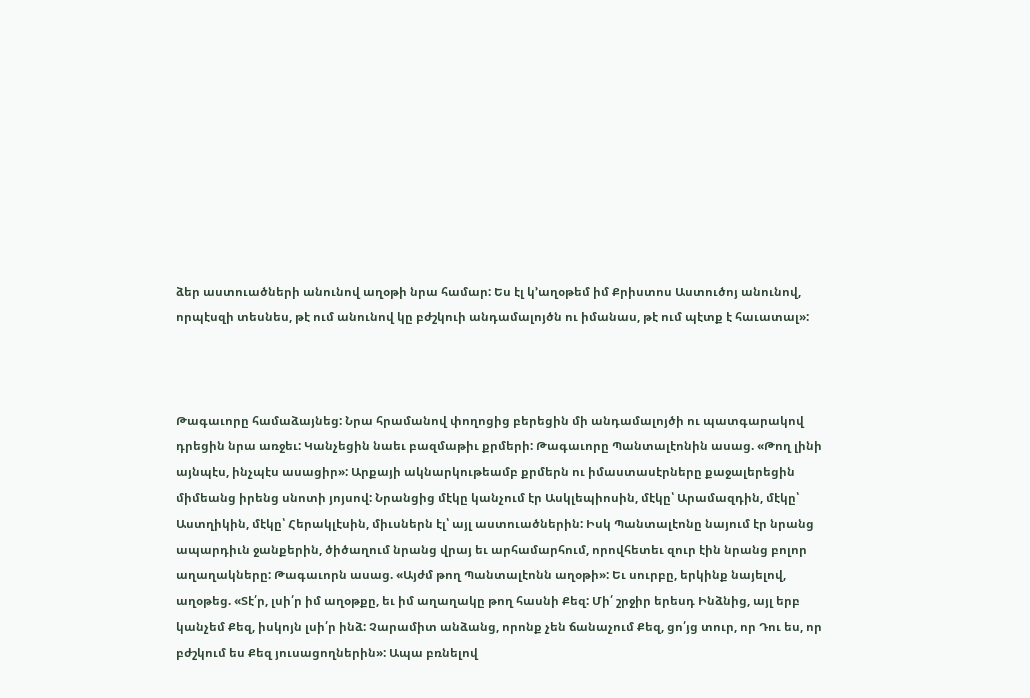ձեր աստուածների անունով աղօթի նրա համար: Ես էլ կ՚աղօթեմ իմ Քրիստոս Աստուծոյ անունով, որպէսզի տեսնես, թէ ում անունով կը բժշկուի անդամալոյծն ու իմանաս, թէ ում պէտք է հաւատալ»:



Թագաւորը համաձայնեց: Նրա հրամանով փողոցից բերեցին մի անդամալոյծի ու պատգարակով դրեցին նրա առջեւ: Կանչեցին նաեւ բազմաթիւ քրմերի: Թագաւորը Պանտալէոնին ասաց. «Թող լինի այնպէս, ինչպէս ասացիր»: Արքայի ակնարկութեամբ քրմերն ու իմաստասէրները քաջալերեցին միմեանց իրենց սնոտի յոյսով: Նրանցից մէկը կանչում էր Ասկլեպիոսին, մէկը՝ Արամազդին, մէկը՝ Աստղիկին, մէկը՝ Հերակլէսին, միւսներն էլ՝ այլ աստուածներին: Իսկ Պանտալէոնը նայում էր նրանց ապարդիւն ջանքերին, ծիծաղում նրանց վրայ եւ արհամարհում, որովհետեւ զուր էին նրանց բոլոր աղաղակները: Թագաւորն ասաց. «Այժմ թող Պանտալէոնն աղօթի»: Եւ սուրբը, երկինք նայելով, աղօթեց. «Տէ՛ր, լսի՛ր իմ աղօթքը, եւ իմ աղաղակը թող հասնի Քեզ: Մի՛ շրջիր երեսդ Ինձնից, այլ երբ կանչեմ Քեզ, իսկոյն լսի՛ր ինձ: Չարամիտ անձանց, որոնք չեն ճանաչում Քեզ, ցո՛յց տուր, որ Դու ես, որ բժշկում ես Քեզ յուսացողներին»: Ապա բռնելով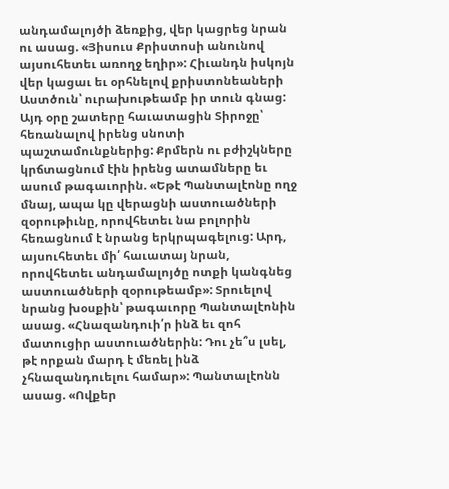անդամալոյծի ձեռքից, վեր կացրեց նրան ու ասաց. «Յիսուս Քրիստոսի անունով այսուհետեւ առողջ եղիր»: Հիւանդն իսկոյն վեր կացաւ եւ օրհնելով քրիստոնեաների Աստծուն՝ ուրախութեամբ իր տուն գնաց: Այդ օրը շատերը հաւատացին Տիրոջը՝ հեռանալով իրենց սնոտի պաշտամունքներից: Քրմերն ու բժիշկները կրճտացնում էին իրենց ատամները եւ ասում թագաւորին. «Եթէ Պանտալէոնը ողջ մնայ, ապա կը վերացնի աստուածների զօրութիւնը, որովհետեւ նա բոլորին հեռացնում է նրանց երկրպագելուց: Արդ, այսուհետեւ մի՛ հաւատայ նրան, որովհետեւ անդամալոյծը ոտքի կանգնեց աստուածների զօրութեամբ»: Տրուելով նրանց խօսքին՝ թագաւորը Պանտալէոնին ասաց. «Հնազանդուի՛ր ինձ եւ զոհ մատուցիր աստուածներին: Դու չե՞ս լսել, թէ որքան մարդ է մեռել ինձ չհնազանդուելու համար»: Պանտալէոնն ասաց. «Ովքեր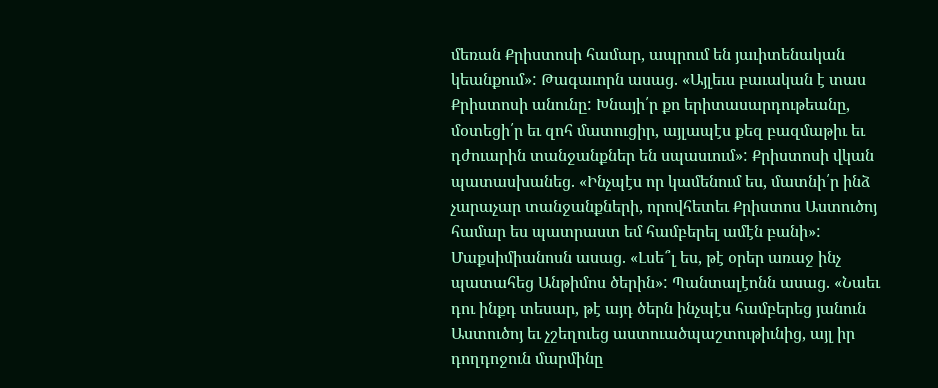մեռան Քրիստոսի համար, ապրում են յաւիտենական կեանքում»: Թագաւորն ասաց. «Այլեւս բաւական է տաս Քրիստոսի անունը: Խնայի՛ր քո երիտասարդութեանը, մօտեցի՛ր եւ զոհ մատուցիր, այլապէս քեզ բազմաթիւ եւ դժուարին տանջանքներ են սպասւում»: Քրիստոսի վկան պատասխանեց. «Ինչպէս որ կամենում ես, մատնի՛ր ինձ չարաչար տանջանքների, որովհետեւ Քրիստոս Աստուծոյ համար ես պատրաստ եմ համբերել ամէն բանի»: Մաքսիմիանոսն ասաց. «Լսե՞լ ես, թէ օրեր առաջ ինչ պատահեց Անթիմոս ծերին»: Պանտալէոնն ասաց. «Նաեւ դու ինքդ տեսար, թէ այդ ծերն ինչպէս համբերեց յանուն Աստուծոյ եւ չշեղուեց աստուածպաշտութիւնից, այլ իր դողդոջուն մարմինը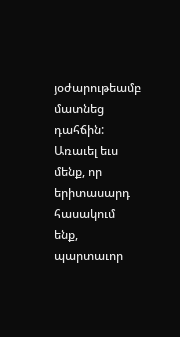յօժարութեամբ մատնեց դահճին: Առաւել եւս մենք, որ երիտասարդ հասակում ենք, պարտաւոր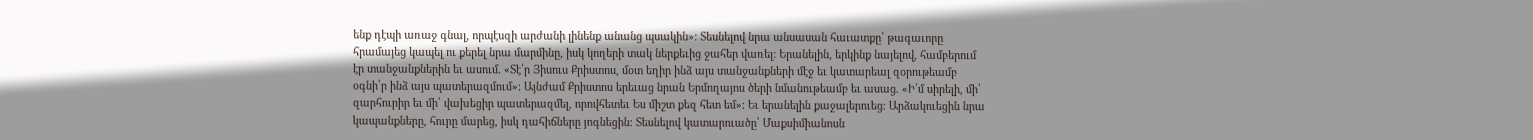ենք դէպի առաջ գնալ, որպէսզի արժանի լինենք անանց պսակին»: Տեսնելով նրա անսասան հաւատքը՝ թագաւորը հրամայեց կապել ու քերել նրա մարմինը, իսկ կողերի տակ ներքեւից ջահեր վառել: Երանելին, երկինք նայելով, համբերում էր տանջանքներին եւ ասում. «Տէ՛ր Յիսուս Քրիստոս, մօտ եղիր ինձ այս տանջանքների մէջ եւ կատարեալ զօրութեամբ օգնի՛ր ինձ այս պատերազմում»: Այնժամ Քրիստոս երեւաց նրան Երմողայոս ծերի նմանութեամբ եւ ասաց. «Ի՛մ սիրելի, մի՛ զարհուրիր եւ մի՛ վախեցիր պատերազմել, որովհետեւ Ես միշտ քեզ հետ եմ»: Եւ երանելին քաջալերուեց: Արձակուեցին նրա կապանքները, հուրը մարեց, իսկ դահիճները յոգնեցին: Տեսնելով կատարուածը՝ Մաքսիմիանոսն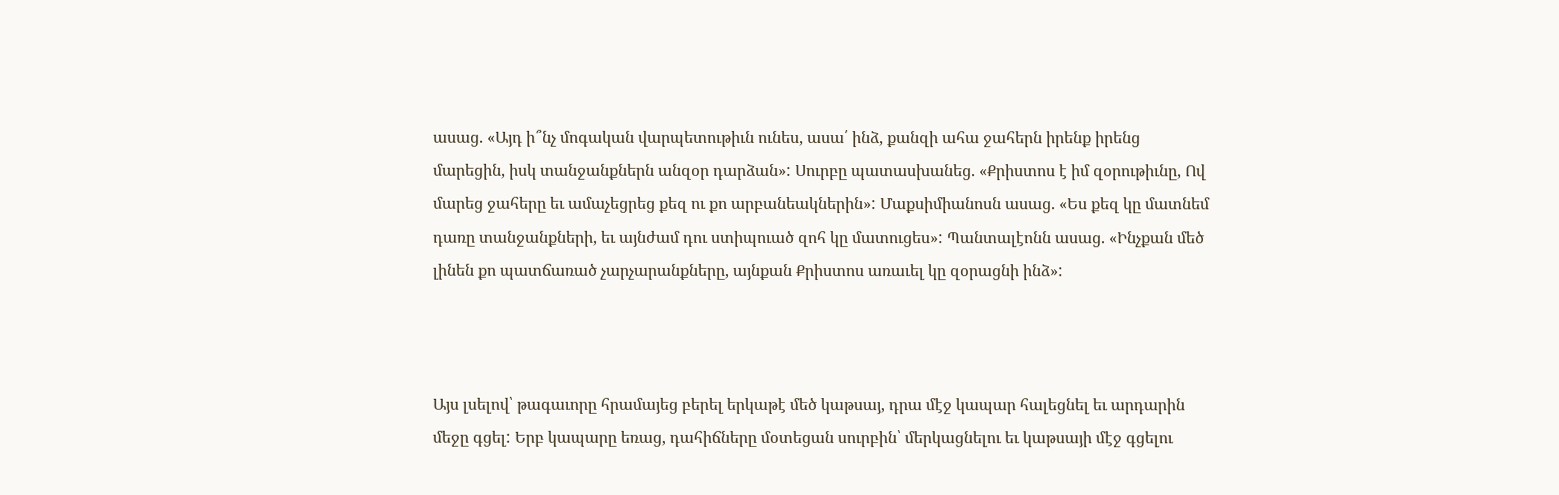ասաց. «Այդ ի՞նչ մոգական վարպետութիւն ունես, ասա՛ ինձ, քանզի ահա ջահերն իրենք իրենց մարեցին, իսկ տանջանքներն անզօր դարձան»: Սուրբը պատասխանեց. «Քրիստոս է իմ զօրութիւնը, Ով մարեց ջահերը եւ ամաչեցրեց քեզ ու քո արբանեակներին»: Մաքսիմիանոսն ասաց. «Ես քեզ կը մատնեմ դառը տանջանքների, եւ այնժամ դու ստիպուած զոհ կը մատուցես»: Պանտալէոնն ասաց. «Ինչքան մեծ լինեն քո պատճառած չարչարանքները, այնքան Քրիստոս առաւել կը զօրացնի ինձ»:



Այս լսելով՝ թագաւորը հրամայեց բերել երկաթէ մեծ կաթսայ, դրա մէջ կապար հալեցնել եւ արդարին մեջը գցել: Երբ կապարը եռաց, դահիճները մօտեցան սուրբին՝ մերկացնելու եւ կաթսայի մէջ գցելու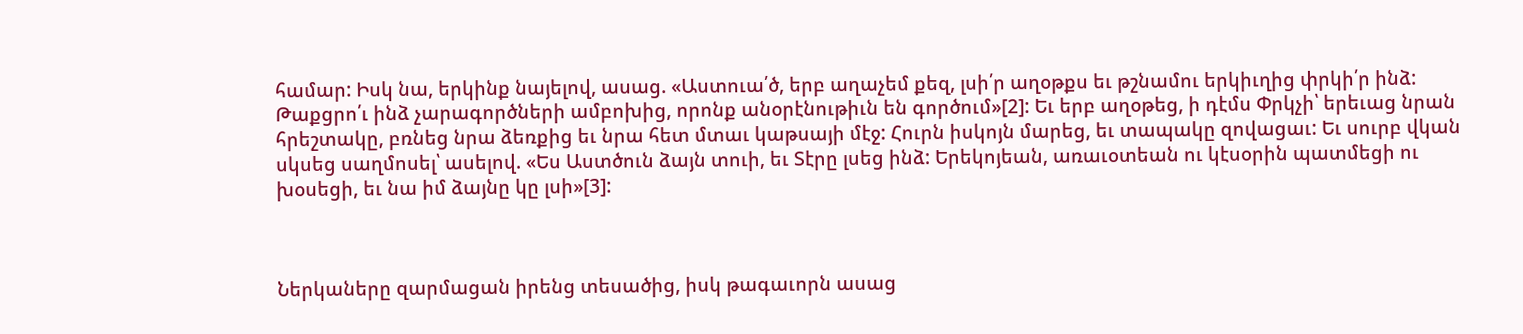համար: Իսկ նա, երկինք նայելով, ասաց. «Աստուա՛ծ, երբ աղաչեմ քեզ, լսի՛ր աղօթքս եւ թշնամու երկիւղից փրկի՛ր ինձ: Թաքցրո՛ւ ինձ չարագործների ամբոխից, որոնք անօրէնութիւն են գործում»[2]: Եւ երբ աղօթեց, ի դէմս Փրկչի՝ երեւաց նրան հրեշտակը, բռնեց նրա ձեռքից եւ նրա հետ մտաւ կաթսայի մէջ: Հուրն իսկոյն մարեց, եւ տապակը զովացաւ: Եւ սուրբ վկան սկսեց սաղմոսել՝ ասելով. «Ես Աստծուն ձայն տուի, եւ Տէրը լսեց ինձ: Երեկոյեան, առաւօտեան ու կէսօրին պատմեցի ու խօսեցի, եւ նա իմ ձայնը կը լսի»[3]:



Ներկաները զարմացան իրենց տեսածից, իսկ թագաւորն ասաց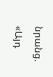նրանց. «Այդ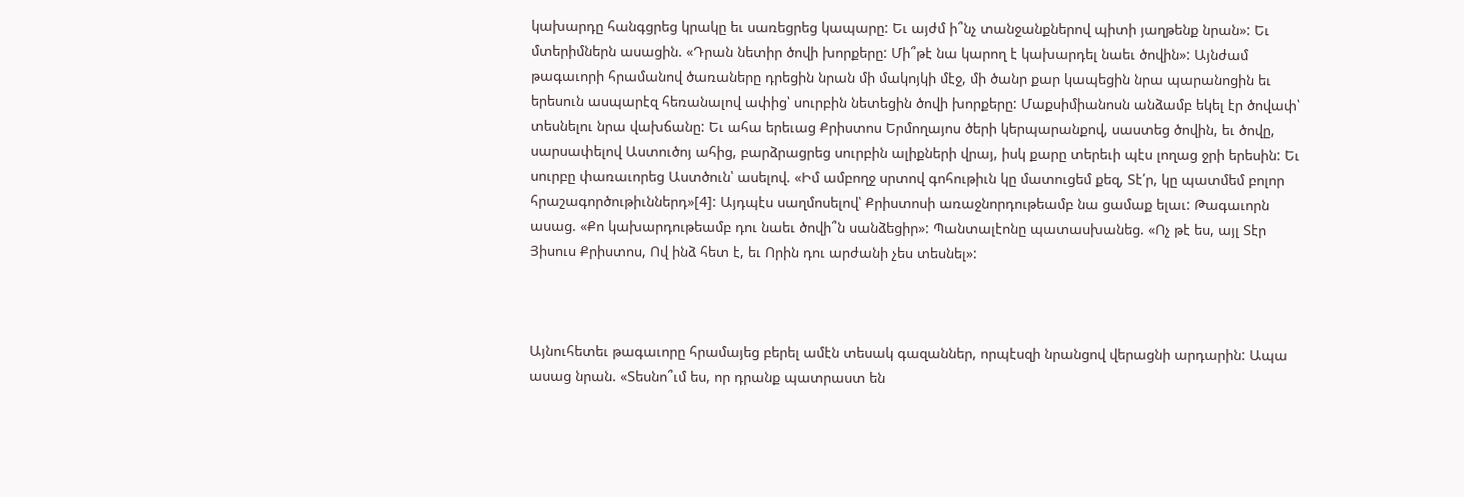կախարդը հանգցրեց կրակը եւ սառեցրեց կապարը: Եւ այժմ ի՞նչ տանջանքներով պիտի յաղթենք նրան»: Եւ մտերիմներն ասացին. «Դրան նետիր ծովի խորքերը: Մի՞թէ նա կարող է կախարդել նաեւ ծովին»: Այնժամ թագաւորի հրամանով ծառաները դրեցին նրան մի մակոյկի մէջ, մի ծանր քար կապեցին նրա պարանոցին եւ երեսուն ասպարէզ հեռանալով ափից՝ սուրբին նետեցին ծովի խորքերը: Մաքսիմիանոսն անձամբ եկել էր ծովափ՝ տեսնելու նրա վախճանը: Եւ ահա երեւաց Քրիստոս Երմողայոս ծերի կերպարանքով, սաստեց ծովին, եւ ծովը, սարսափելով Աստուծոյ ահից, բարձրացրեց սուրբին ալիքների վրայ, իսկ քարը տերեւի պէս լողաց ջրի երեսին: Եւ սուրբը փառաւորեց Աստծուն՝ ասելով. «Իմ ամբողջ սրտով գոհութիւն կը մատուցեմ քեզ, Տէ՛ր, կը պատմեմ բոլոր հրաշագործութիւններդ»[4]: Այդպէս սաղմոսելով՝ Քրիստոսի առաջնորդութեամբ նա ցամաք ելաւ: Թագաւորն ասաց. «Քո կախարդութեամբ դու նաեւ ծովի՞ն սանձեցիր»: Պանտալէոնը պատասխանեց. «Ոչ թէ ես, այլ Տէր Յիսուս Քրիստոս, Ով ինձ հետ է, եւ Որին դու արժանի չես տեսնել»:



Այնուհետեւ թագաւորը հրամայեց բերել ամէն տեսակ գազաններ, որպէսզի նրանցով վերացնի արդարին: Ապա ասաց նրան. «Տեսնո՞ւմ ես, որ դրանք պատրաստ են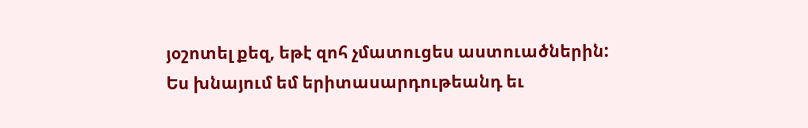յօշոտել քեզ, եթէ զոհ չմատուցես աստուածներին: Ես խնայում եմ երիտասարդութեանդ եւ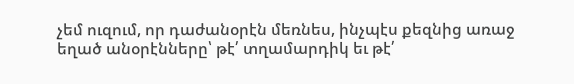չեմ ուզում, որ դաժանօրէն մեռնես, ինչպէս քեզնից առաջ եղած անօրէնները՝ թէ՛ տղամարդիկ եւ թէ՛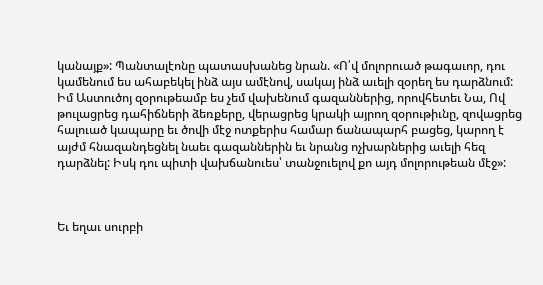կանայք»: Պանտալէոնը պատասխանեց նրան. «Ո՛վ մոլորուած թագաւոր, դու կամենում ես ահաբեկել ինձ այս ամէնով, սակայ ինձ աւելի զօրեղ ես դարձնում: Իմ Աստուծոյ զօրութեամբ ես չեմ վախենում գազաններից, որովհետեւ Նա, Ով թուլացրեց դահիճների ձեռքերը, վերացրեց կրակի այրող զօրութիւնը, զովացրեց հալուած կապարը եւ ծովի մէջ ոտքերիս համար ճանապարհ բացեց, կարող է այժմ հնազանդեցնել նաեւ գազաններին եւ նրանց ոչխարներից աւելի հեզ դարձնել: Իսկ դու պիտի վախճանուես՝ տանջուելով քո այդ մոլորութեան մէջ»:



Եւ եղաւ սուրբի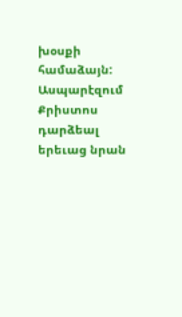խօսքի համաձայն: Ասպարէզում Քրիստոս դարձեալ երեւաց նրան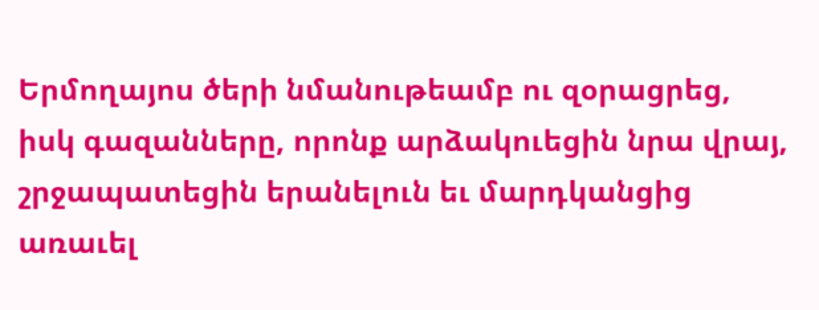Երմողայոս ծերի նմանութեամբ ու զօրացրեց, իսկ գազանները, որոնք արձակուեցին նրա վրայ, շրջապատեցին երանելուն եւ մարդկանցից առաւել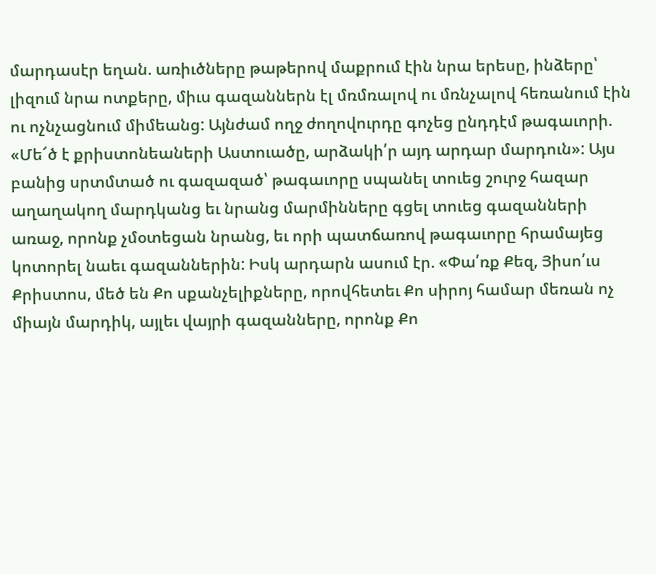մարդասէր եղան. առիւծները թաթերով մաքրում էին նրա երեսը, ինձերը՝ լիզում նրա ոտքերը, միւս գազաններն էլ մռմռալով ու մռնչալով հեռանում էին ու ոչնչացնում միմեանց: Այնժամ ողջ ժողովուրդը գոչեց ընդդէմ թագաւորի. «Մե՜ծ է քրիստոնեաների Աստուածը, արձակի՛ր այդ արդար մարդուն»: Այս բանից սրտմտած ու գազազած՝ թագաւորը սպանել տուեց շուրջ հազար աղաղակող մարդկանց եւ նրանց մարմինները գցել տուեց գազանների առաջ, որոնք չմօտեցան նրանց, եւ որի պատճառով թագաւորը հրամայեց կոտորել նաեւ գազաններին: Իսկ արդարն ասում էր. «Փա՛ռք Քեզ, Յիսո՛ւս Քրիստոս, մեծ են Քո սքանչելիքները, որովհետեւ Քո սիրոյ համար մեռան ոչ միայն մարդիկ, այլեւ վայրի գազանները, որոնք Քո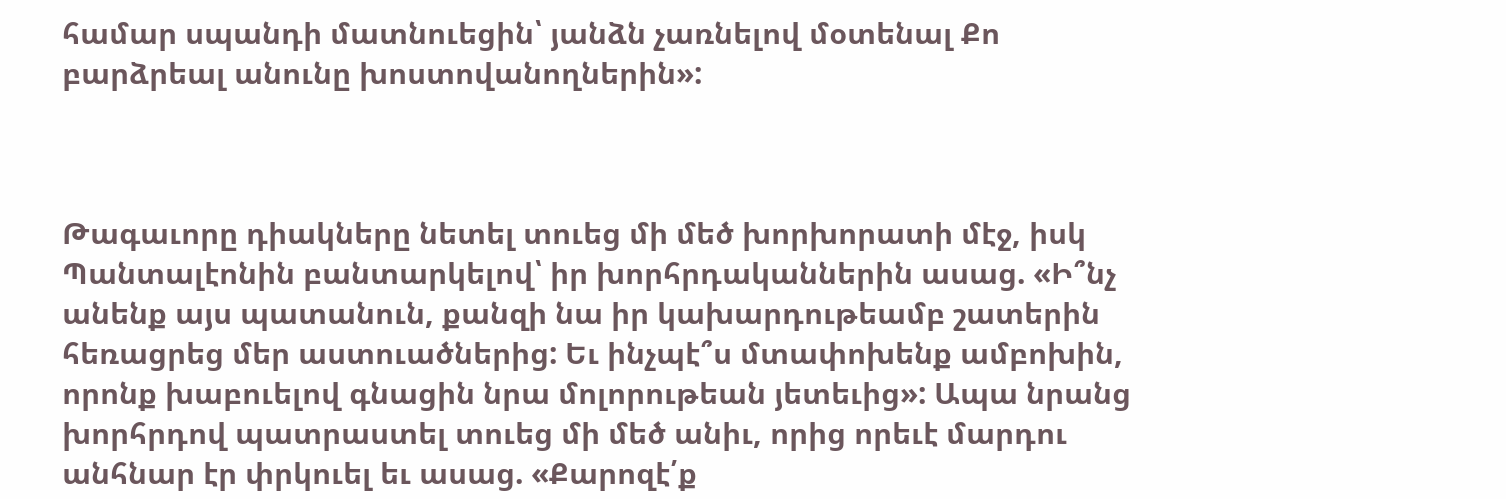համար սպանդի մատնուեցին՝ յանձն չառնելով մօտենալ Քո բարձրեալ անունը խոստովանողներին»:



Թագաւորը դիակները նետել տուեց մի մեծ խորխորատի մէջ, իսկ Պանտալէոնին բանտարկելով՝ իր խորհրդականներին ասաց. «Ի՞նչ անենք այս պատանուն, քանզի նա իր կախարդութեամբ շատերին հեռացրեց մեր աստուածներից: Եւ ինչպէ՞ս մտափոխենք ամբոխին, որոնք խաբուելով գնացին նրա մոլորութեան յետեւից»: Ապա նրանց խորհրդով պատրաստել տուեց մի մեծ անիւ, որից որեւէ մարդու անհնար էր փրկուել եւ ասաց. «Քարոզէ՛ք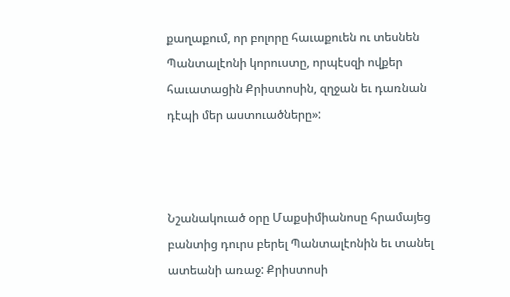քաղաքում, որ բոլորը հաւաքուեն ու տեսնեն Պանտալէոնի կորուստը, որպէսզի ովքեր հաւատացին Քրիստոսին, զղջան եւ դառնան դէպի մեր աստուածները»:



Նշանակուած օրը Մաքսիմիանոսը հրամայեց բանտից դուրս բերել Պանտալէոնին եւ տանել ատեանի առաջ: Քրիստոսի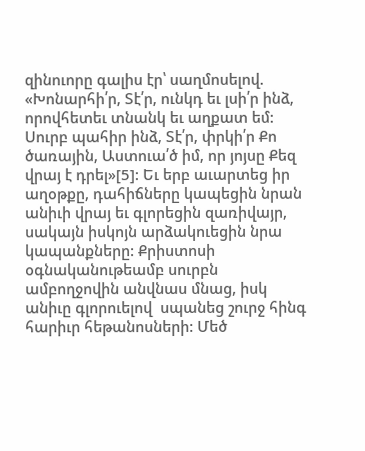զինուորը գալիս էր՝ սաղմոսելով. «Խոնարհի՛ր, Տէ՛ր, ունկդ եւ լսի՛ր ինձ, որովհետեւ տնանկ եւ աղքատ եմ: Սուրբ պահիր ինձ, Տէ՛ր, փրկի՛ր Քո ծառային, Աստուա՛ծ իմ, որ յոյսը Քեզ վրայ է դրել»[5]: Եւ երբ աւարտեց իր աղօթքը, դահիճները կապեցին նրան անիւի վրայ եւ գլորեցին զառիվայր, սակայն իսկոյն արձակուեցին նրա կապանքները: Քրիստոսի օգնականութեամբ սուրբն ամբողջովին անվնաս մնաց, իսկ անիւը գլորուելով  սպանեց շուրջ հինգ հարիւր հեթանոսների: Մեծ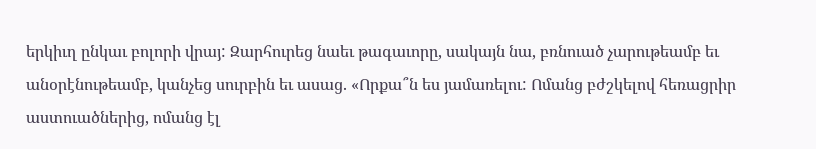երկիւղ ընկաւ բոլորի վրայ: Զարհուրեց նաեւ թագաւորը, սակայն նա, բռնուած չարութեամբ եւ անօրէնութեամբ, կանչեց սուրբին եւ ասաց. «Որքա՞ն ես յամառելու: Ոմանց բժշկելով հեռացրիր աստուածներից, ոմանց էլ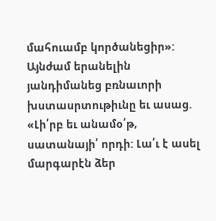մահուամբ կործանեցիր»: Այնժամ երանելին յանդիմանեց բռնաւորի խստասրտութիւնը եւ ասաց. «Լի՛րբ եւ անամօ՛թ, սատանայի՛ որդի: Լա՛ւ է ասել մարգարէն ձեր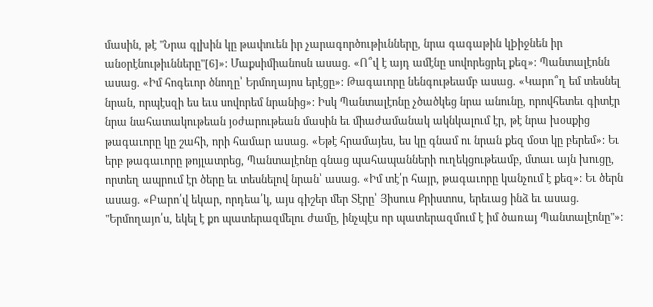մասին, թէ "Նրա գլխին կը թափուեն իր չարագործութիւնները, նրա գագաթին կþիջնեն իր անօրէնութիւնները"[6]»: Մաքսիմիանոսն ասաց. «Ո՞վ է այդ ամէնը սովորեցրել քեզ»: Պանտալէոնն ասաց. «Իմ հոգեւոր ծնողը՝ Երմողայոս երէցը»: Թագաւորը նենգութեամբ ասաց. «Կարո՞ղ եմ տեսնել նրան, որպէսզի ես եւս սովորեմ նրանից»: Իսկ Պանտալէոնը չծածկեց նրա անունը, որովհետեւ գիտէր նրա նահատակութեան յօժարութեան մասին եւ միաժամանակ ակնկալում էր, թէ նրա խօսքից թագաւորը կը շահի, որի համար ասաց. «Եթէ հրամայես, ես կը գնամ ու նրան քեզ մօտ կը բերեմ»: Եւ երբ թագաւորը թոյլատրեց, Պանտալէոնը գնաց պահապանների ուղեկցութեամբ, մտաւ այն խուցը, որտեղ ապրում էր ծերը եւ տեսնելով նրան՝ ասաց. «Իմ տէ՛ր հայր, թագաւորը կանչում է քեզ»: Եւ ծերն ասաց. «Բարո՛վ եկար, որդեա՛կ, այս գիշեր մեր Տէրը՝ Յիսուս Քրիստոս, երեւաց ինձ եւ ասաց. "Երմողայո՛ս, եկել է քո պատերազմելու ժամը, ինչպէս որ պատերազմում է իմ ծառայ Պանտալէոնը"»: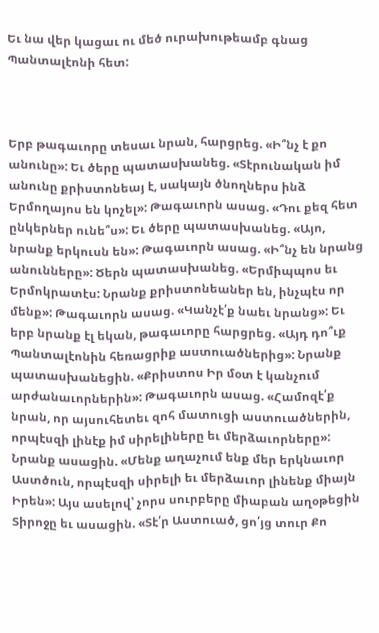Եւ նա վեր կացաւ ու մեծ ուրախութեամբ գնաց Պանտալէոնի հետ:



Երբ թագաւորը տեսաւ նրան, հարցրեց. «Ի՞նչ է քո անունը»: Եւ ծերը պատասխանեց. «Տէրունական իմ անունը քրիստոնեայ է, սակայն ծնողներս ինձ Երմողայոս են կոչել»: Թագաւորն ասաց. «Դու քեզ հետ ընկերներ ունե՞ս»: Եւ ծերը պատասխանեց. «Այո, նրանք երկուսն են»: Թագաւորն ասաց. «Ի՞նչ են նրանց անունները»: Ծերն պատասխանեց. «Երմիպպոս եւ Երմոկրատէս: Նրանք քրիստոնեաներ են, ինչպէս որ մենք»: Թագաւորն ասաց. «Կանչէ՛ք նաեւ նրանց»: Եւ երբ նրանք էլ եկան, թագաւորը հարցրեց. «Այդ դո՞ւք Պանտալէոնին հեռացրիք աստուածներից»: Նրանք պատասխանեցին. «Քրիստոս Իր մօտ է կանչում արժանաւորներին»: Թագաւորն ասաց. «Համոզէ՛ք նրան, որ այսուհետեւ զոհ մատուցի աստուածներին, որպէսզի լինէք իմ սիրելիները եւ մերձաւորները»: Նրանք ասացին. «Մենք աղաչում ենք մեր երկնաւոր Աստծուն, որպէսզի սիրելի եւ մերձաւոր լինենք միայն Իրեն»: Այս ասելով՝ չորս սուրբերը միաբան աղօթեցին Տիրոջը եւ ասացին. «Տէ՛ր Աստուած, ցո՛յց տուր Քո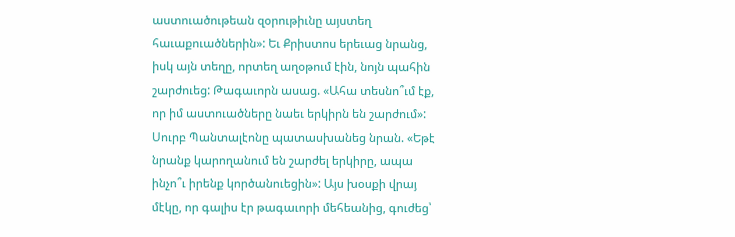աստուածութեան զօրութիւնը այստեղ հաւաքուածներին»: Եւ Քրիստոս երեւաց նրանց, իսկ այն տեղը, որտեղ աղօթում էին, նոյն պահին շարժուեց: Թագաւորն ասաց. «Ահա տեսնո՞ւմ էք, որ իմ աստուածները նաեւ երկիրն են շարժում»: Սուրբ Պանտալէոնը պատասխանեց նրան. «Եթէ նրանք կարողանում են շարժել երկիրը, ապա ինչո՞ւ իրենք կործանուեցին»: Այս խօսքի վրայ մէկը, որ գալիս էր թագաւորի մեհեանից, գուժեց՝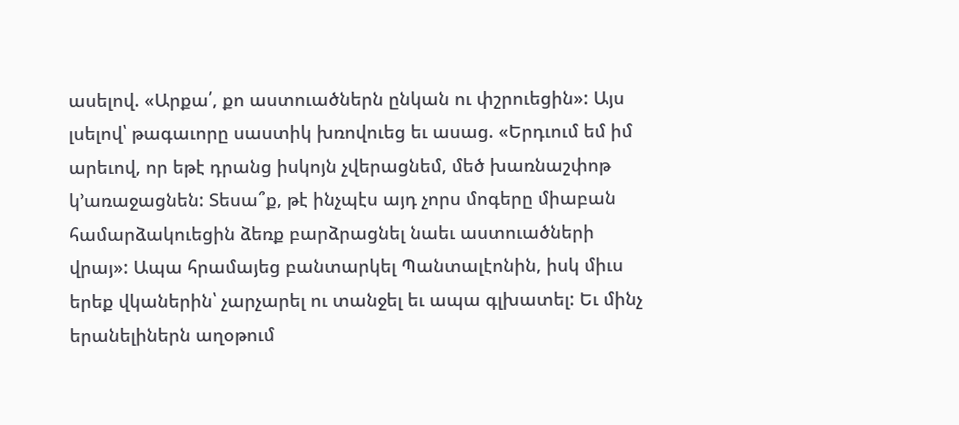ասելով. «Արքա՛, քո աստուածներն ընկան ու փշրուեցին»: Այս լսելով՝ թագաւորը սաստիկ խռովուեց եւ ասաց. «Երդւում եմ իմ արեւով, որ եթէ դրանց իսկոյն չվերացնեմ, մեծ խառնաշփոթ կ՚առաջացնեն: Տեսա՞ք, թէ ինչպէս այդ չորս մոգերը միաբան համարձակուեցին ձեռք բարձրացնել նաեւ աստուածների վրայ»: Ապա հրամայեց բանտարկել Պանտալէոնին, իսկ միւս երեք վկաներին՝ չարչարել ու տանջել եւ ապա գլխատել: Եւ մինչ երանելիներն աղօթում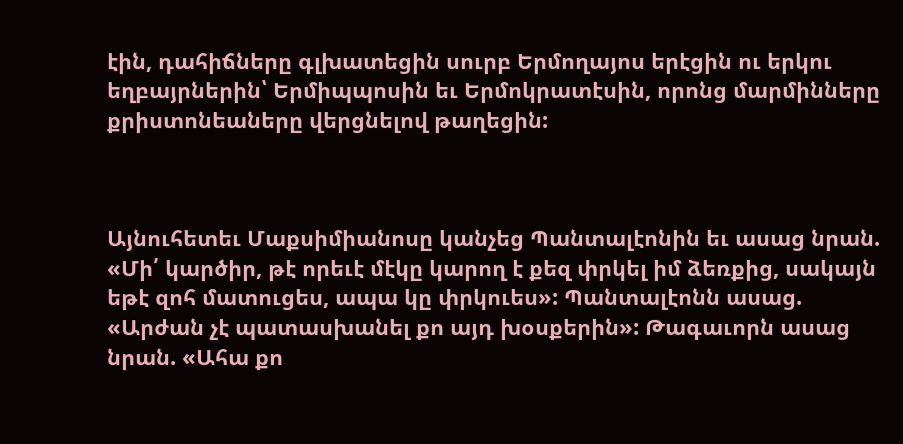էին, դահիճները գլխատեցին սուրբ Երմողայոս երէցին ու երկու եղբայրներին՝ Երմիպպոսին եւ Երմոկրատէսին, որոնց մարմինները քրիստոնեաները վերցնելով թաղեցին:



Այնուհետեւ Մաքսիմիանոսը կանչեց Պանտալէոնին եւ ասաց նրան. «Մի՛ կարծիր, թէ որեւէ մէկը կարող է քեզ փրկել իմ ձեռքից, սակայն եթէ զոհ մատուցես, ապա կը փրկուես»: Պանտալէոնն ասաց. «Արժան չէ պատասխանել քո այդ խօսքերին»: Թագաւորն ասաց նրան. «Ահա քո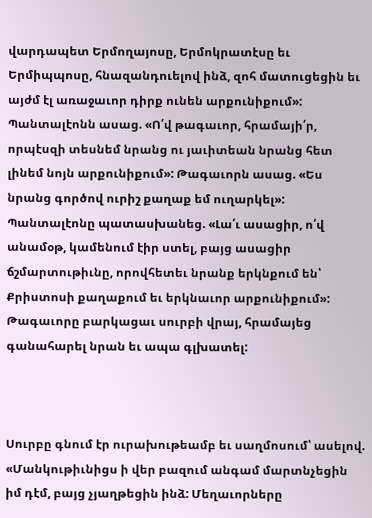վարդապետ Երմողայոսը, Երմոկրատէսը եւ Երմիպպոսը, հնազանդուելով ինձ, զոհ մատուցեցին եւ այժմ էլ առաջաւոր դիրք ունեն արքունիքում»: Պանտալէոնն ասաց. «Ո՛վ թագաւոր, հրամայի՛ր, որպէսզի տեսնեմ նրանց ու յաւիտեան նրանց հետ լինեմ նոյն արքունիքում»: Թագաւորն ասաց. «Ես նրանց գործով ուրիշ քաղաք եմ ուղարկել»: Պանտալէոնը պատասխանեց. «Լա՛ւ ասացիր, ո՛վ անամօթ, կամենում էիր ստել, բայց ասացիր ճշմարտութիւնը, որովհետեւ նրանք երկնքում են՝ Քրիստոսի քաղաքում եւ երկնաւոր արքունիքում»: Թագաւորը բարկացաւ սուրբի վրայ, հրամայեց գանահարել նրան եւ ապա գլխատել:



Սուրբը գնում էր ուրախութեամբ եւ սաղմոսում՝ ասելով. «Մանկութիւնիցս ի վեր բազում անգամ մարտնչեցին իմ դէմ, բայց չյաղթեցին ինձ: Մեղաւորները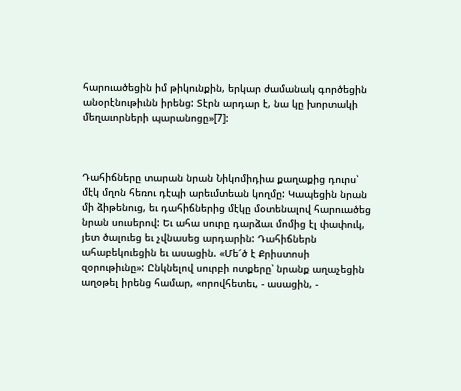հարուածեցին իմ թիկունքին, երկար ժամանակ գործեցին անօրէնութիւնն իրենց: Տէրն արդար է, նա կը խորտակի մեղաւորների պարանոցը»[7]:



Դահիճները տարան նրան Նիկոմիդիա քաղաքից դուրս՝ մէկ մղոն հեռու դէպի արեւմտեան կողմը: Կապեցին նրան մի ձիթենուց, եւ դահիճներից մէկը մօտենալով հարուածեց նրան սուսերով: Եւ ահա սուրը դարձաւ մոմից էլ փափուկ, յետ ծալուեց եւ չվնասեց արդարին: Դահիճներն ահաբեկուեցին եւ ասացին. «Մե՜ծ է Քրիստոսի զօրութիւնը»: Ընկնելով սուրբի ոտքերը՝ նրանք աղաչեցին աղօթել իրենց համար, «որովհետեւ, - ասացին, -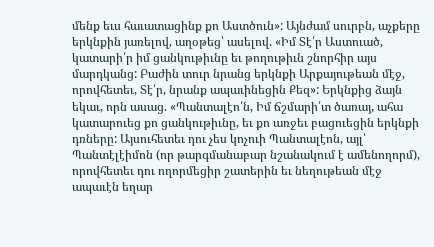մենք եւս հաւատացինք քո Աստծուն»: Այնժամ սուրբն, աչքերը երկնքին յառելով, աղօթեց՝ ասելով. «Իմ Տէ՛ր Աստուած, կատարի՛ր իմ ցանկութիւնը եւ թողութիւն շնորհիր այս մարդկանց: Բաժին տուր նրանց երկնքի Արքայութեան մէջ, որովհետեւ, Տէ՛ր, նրանք ապաւինեցին Քեզ»: Երկնքից ձայն եկաւ, որն ասաց. «Պանտալէո՛ն, Իմ ճշմարի՛տ ծառայ, ահա կատարուեց քո ցանկութիւնը, եւ քո առջեւ բացուեցին երկնքի դռները: Այսուհետեւ դու չես կոչուի Պանտալէոն, այլ՝ Պանտէլէիմոն (որ թարգմանաբար նշանակում է ամենողորմ), որովհետեւ դու ողորմեցիր շատերին եւ նեղութեան մէջ ապաւէն եղար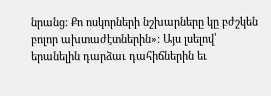նրանց: Քո ոսկորների նշխարները կը բժշկեն բոլոր ախտաժէտներին»: Այս լսելով՝ երանելին դարձաւ դահիճներին եւ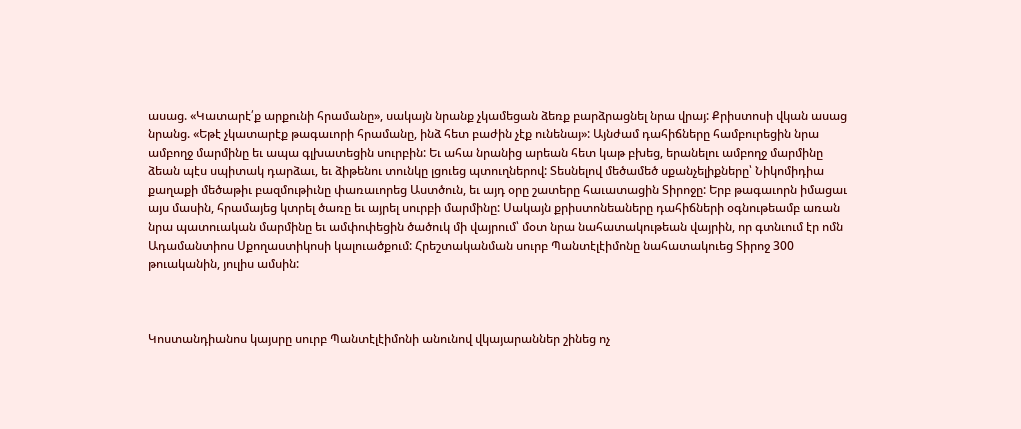ասաց. «Կատարէ՛ք արքունի հրամանը», սակայն նրանք չկամեցան ձեռք բարձրացնել նրա վրայ: Քրիստոսի վկան ասաց նրանց. «Եթէ չկատարէք թագաւորի հրամանը, ինձ հետ բաժին չէք ունենայ»: Այնժամ դահիճները համբուրեցին նրա ամբողջ մարմինը եւ ապա գլխատեցին սուրբին: Եւ ահա նրանից արեան հետ կաթ բխեց, երանելու ամբողջ մարմինը ձեան պէս սպիտակ դարձաւ, եւ ձիթենու տունկը լցուեց պտուղներով: Տեսնելով մեծամեծ սքանչելիքները՝ Նիկոմիդիա քաղաքի մեծաթիւ բազմութիւնը փառաւորեց Աստծուն, եւ այդ օրը շատերը հաւատացին Տիրոջը: Երբ թագաւորն իմացաւ այս մասին, հրամայեց կտրել ծառը եւ այրել սուրբի մարմինը: Սակայն քրիստոնեաները դահիճների օգնութեամբ առան նրա պատուական մարմինը եւ ամփոփեցին ծածուկ մի վայրում՝ մօտ նրա նահատակութեան վայրին, որ գտնւում էր ոմն Ադամանտիոս Սքողաստիկոսի կալուածքում: Հրեշտականման սուրբ Պանտէլէիմոնը նահատակուեց Տիրոջ 300 թուականին, յուլիս ամսին:



Կոստանդիանոս կայսրը սուրբ Պանտէլէիմոնի անունով վկայարաններ շինեց ոչ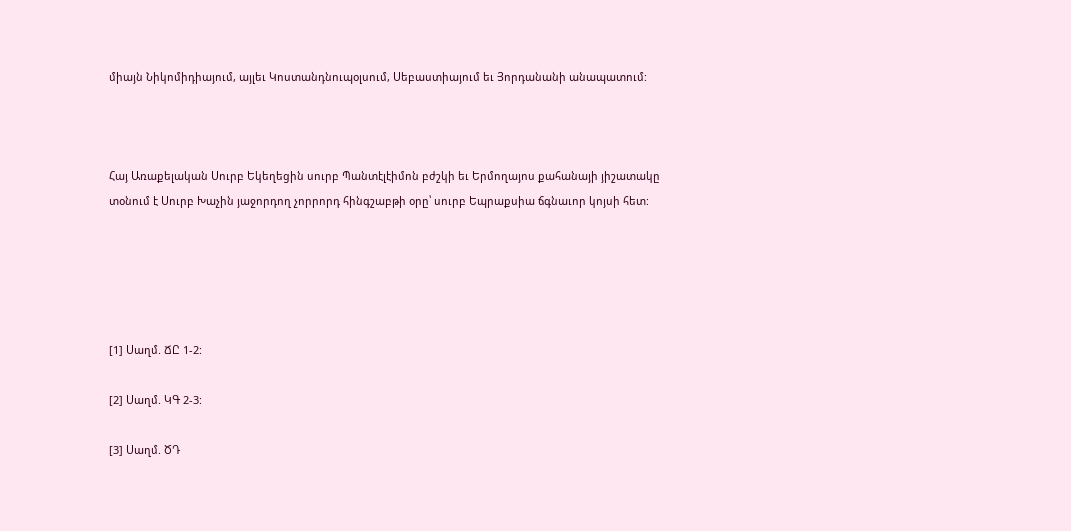միայն Նիկոմիդիայում, այլեւ Կոստանդնուպօլսում, Սեբաստիայում եւ Յորդանանի անապատում:



Հայ Առաքելական Սուրբ Եկեղեցին սուրբ Պանտէլէիմոն բժշկի եւ Երմողայոս քահանայի յիշատակը տօնում է Սուրբ Խաչին յաջորդող չորրորդ հինգշաբթի օրը՝ սուրբ Եպրաքսիա ճգնաւոր կոյսի հետ:





[1] Սաղմ. ՃԸ 1-2:

[2] Սաղմ. ԿԳ 2-3:

[3] Սաղմ. ԾԴ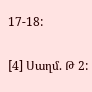17-18:

[4] Սաղմ. Թ 2: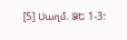[5] Սաղմ. ՁԵ 1-3: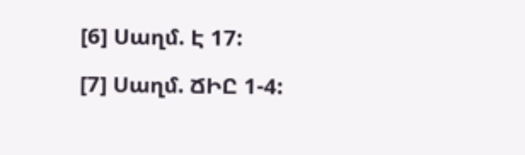[6] Սաղմ. Է 17:

[7] Սաղմ. ՃԻԸ 1-4: